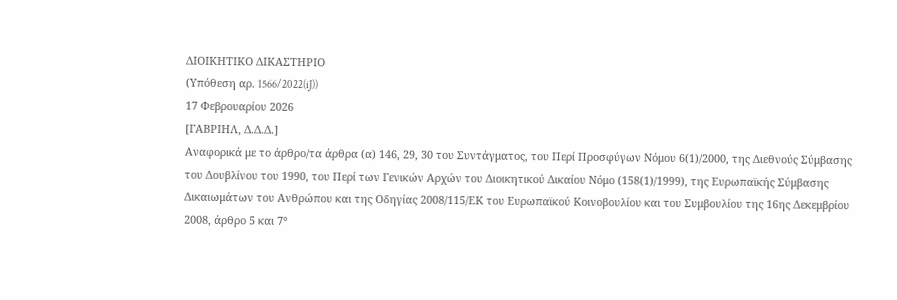ΔΙΟΙΚΗΤΙΚΟ ΔΙΚΑΣΤΗΡΙΟ
(Υπόθεση αρ. 1566/2022(iJ))
17 Φεβρουαρίου 2026
[ΓΑΒΡΙΗΛ, Δ.Δ.Δ.]
Αναφορικά με το άρθρο/τα άρθρα (α) 146, 29, 30 του Συντάγματος, του Περί Προσφύγων Νόμου 6(1)/2000, της Διεθνούς Σύμβασης του Δουβλίνου του 1990, του Περί των Γενικών Αρχών του Διοικητικού Δικαίου Νόμο (158(1)/1999), της Ευρωπαϊκής Σύμβασης Δικαιωμάτων του Ανθρώπου και της Οδηγίας 2008/115/ΕΚ του Ευρωπαϊκού Κοινοβουλίου και του Συμβουλίου της 16ης Δεκεμβρίου 2008, άρθρο 5 και 7°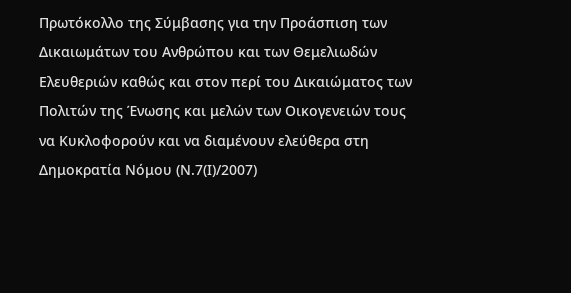Πρωτόκολλο της Σύμβασης για την Προάσπιση των Δικαιωμάτων του Ανθρώπου και των Θεμελιωδών Ελευθεριών καθώς και στον περί του Δικαιώματος των Πολιτών της Ένωσης και μελών των Οικογενειών τους να Κυκλοφορούν και να διαμένουν ελεύθερα στη Δημοκρατία Νόμου (Ν.7(Ι)/2007)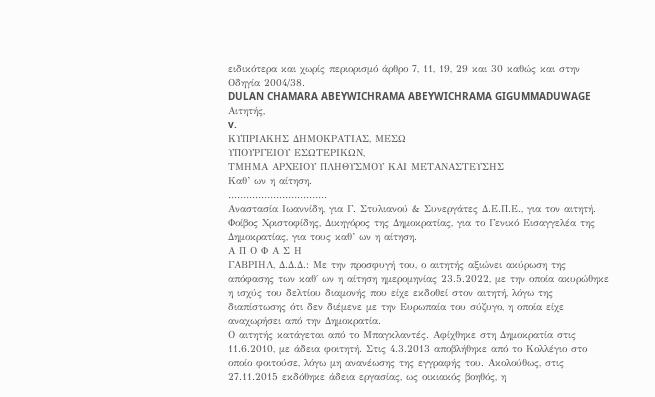ειδικότερα και χωρίς περιορισμό άρθρο 7, 11, 19, 29 και 30 καθώς και στην Οδηγία 2004/38.
DULAN CHAMARA ABEYWICHRAMA ABEYWICHRAMA GIGUMMADUWAGE
Αιτητής,
v.
ΚΥΠΡΙΑΚΗΣ ΔΗΜΟΚΡΑΤΙΑΣ, ΜΕΣΩ
ΥΠΟΥΡΓΕΙΟΥ ΕΣΩΤΕΡΙΚΩΝ,
ΤΜΗΜΑ ΑΡΧΕΙΟΥ ΠΛΗΘΥΣΜΟΥ ΚΑΙ ΜΕΤΑΝΑΣΤΕΥΣΗΣ
Καθ’ ων η αίτηση.
……………………………
Αναστασία Ιωαννίδη, για Γ. Στυλιανού & Συνεργάτες Δ.Ε.Π.Ε., για τον αιτητή.
Φοίβος Χριστοφίδης, Δικηγόρος της Δημοκρατίας, για το Γενικό Εισαγγελέα της Δημοκρατίας, για τους καθ’ ων η αίτηση.
Α Π Ο Φ Α Σ Η
ΓΑΒΡΙΗΛ, Δ.Δ.Δ.: Με την προσφυγή του, ο αιτητής αξιώνει ακύρωση της απόφασης των καθ΄ ων η αίτηση ημερομηνίας 23.5.2022, με την οποία ακυρώθηκε η ισχύς του δελτίου διαμονής που είχε εκδοθεί στον αιτητή, λόγω της διαπίστωσης ότι δεν διέμενε με την Ευρωπαία του σύζυγο, η οποία είχε αναχωρήσει από την Δημοκρατία.
Ο αιτητής κατάγεται από το Μπαγκλαντές. Αφίχθηκε στη Δημοκρατία στις 11.6.2010, με άδεια φοιτητή. Στις 4.3.2013 αποβλήθηκε από το Κολλέγιο στο οποίο φοιτούσε, λόγω μη ανανέωσης της εγγραφής του. Ακολούθως, στις 27.11.2015 εκδόθηκε άδεια εργασίας, ως οικιακός βοηθός, η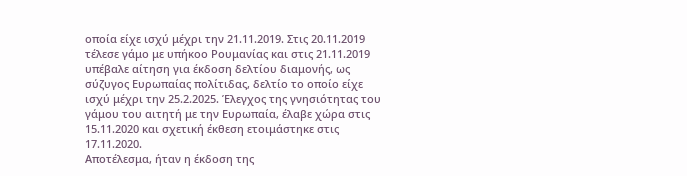οποία είχε ισχύ μέχρι την 21.11.2019. Στις 20.11.2019 τέλεσε γάμο με υπήκοο Ρουμανίας και στις 21.11.2019 υπέβαλε αίτηση για έκδοση δελτίου διαμονής, ως σύζυγος Ευρωπαίας πολίτιδας, δελτίο το οποίο είχε ισχύ μέχρι την 25.2.2025. Έλεγχος της γνησιότητας του γάμου του αιτητή με την Ευρωπαία, έλαβε χώρα στις 15.11.2020 και σχετική έκθεση ετοιμάστηκε στις 17.11.2020.
Αποτέλεσμα, ήταν η έκδοση της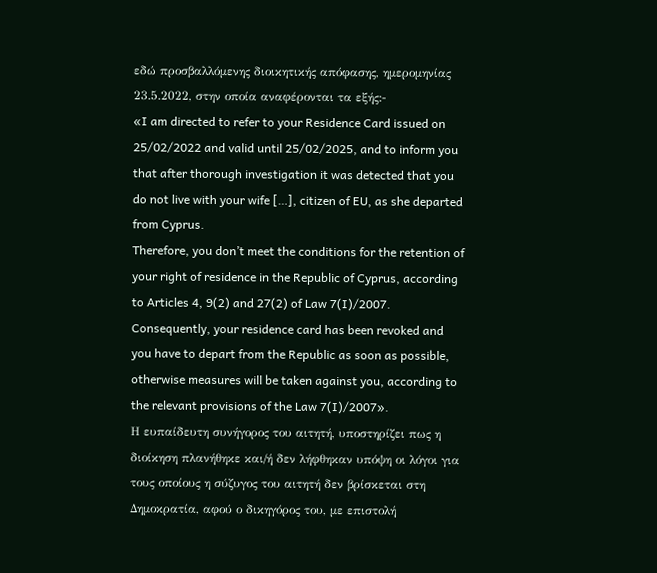εδώ προσβαλλόμενης διοικητικής απόφασης, ημερομηνίας 23.5.2022, στην οποία αναφέρονται τα εξής:-
«I am directed to refer to your Residence Card issued on 25/02/2022 and valid until 25/02/2025, and to inform you that after thorough investigation it was detected that you do not live with your wife […], citizen of EU, as she departed from Cyprus.
Therefore, you don’t meet the conditions for the retention of your right of residence in the Republic of Cyprus, according to Articles 4, 9(2) and 27(2) of Law 7(I)/2007. Consequently, your residence card has been revoked and you have to depart from the Republic as soon as possible, otherwise measures will be taken against you, according to the relevant provisions of the Law 7(I)/2007».
Η ευπαίδευτη συνήγορος του αιτητή, υποστηρίζει πως η διοίκηση πλανήθηκε και/ή δεν λήφθηκαν υπόψη οι λόγοι για τους οποίους η σύζυγος του αιτητή δεν βρίσκεται στη Δημοκρατία, αφού ο δικηγόρος του, με επιστολή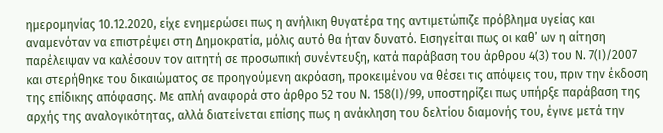ημερομηνίας 10.12.2020, είχε ενημερώσει πως η ανήλικη θυγατέρα της αντιμετώπιζε πρόβλημα υγείας και αναμενόταν να επιστρέψει στη Δημοκρατία, μόλις αυτό θα ήταν δυνατό. Εισηγείται πως οι καθ’ ων η αίτηση παρέλειψαν να καλέσουν τον αιτητή σε προσωπική συνέντευξη, κατά παράβαση του άρθρου 4(3) του Ν. 7(Ι)/2007 και στερήθηκε του δικαιώματος σε προηγούμενη ακρόαση, προκειμένου να θέσει τις απόψεις του, πριν την έκδοση της επίδικης απόφασης. Με απλή αναφορά στο άρθρο 52 του Ν. 158(Ι)/99, υποστηρίζει πως υπήρξε παράβαση της αρχής της αναλογικότητας, αλλά διατείνεται επίσης πως η ανάκληση του δελτίου διαμονής του, έγινε μετά την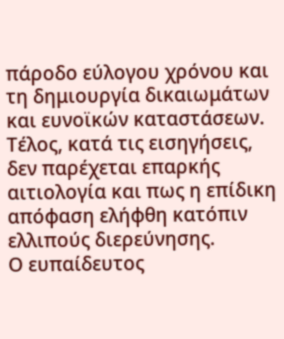πάροδο εύλογου χρόνου και τη δημιουργία δικαιωμάτων και ευνοϊκών καταστάσεων. Τέλος, κατά τις εισηγήσεις, δεν παρέχεται επαρκής αιτιολογία και πως η επίδικη απόφαση ελήφθη κατόπιν ελλιπούς διερεύνησης.
Ο ευπαίδευτος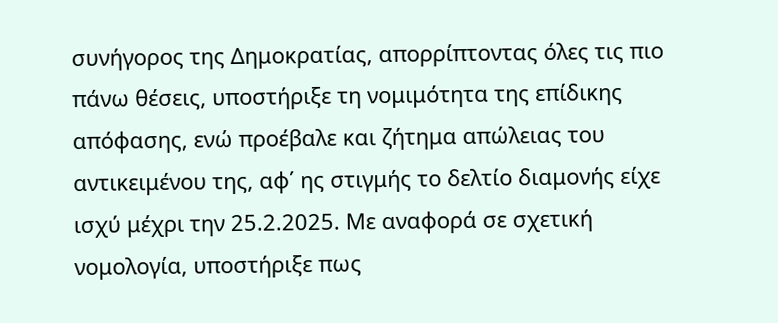συνήγορος της Δημοκρατίας, απορρίπτοντας όλες τις πιο πάνω θέσεις, υποστήριξε τη νομιμότητα της επίδικης απόφασης, ενώ προέβαλε και ζήτημα απώλειας του αντικειμένου της, αφ΄ ης στιγμής το δελτίο διαμονής είχε ισχύ μέχρι την 25.2.2025. Με αναφορά σε σχετική νομολογία, υποστήριξε πως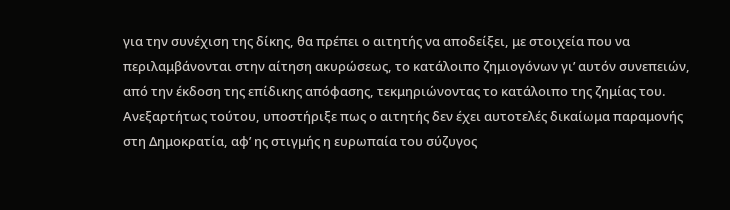για την συνέχιση της δίκης, θα πρέπει ο αιτητής να αποδείξει, με στοιχεία που να περιλαμβάνονται στην αίτηση ακυρώσεως, το κατάλοιπο ζημιογόνων γι’ αυτόν συνεπειών, από την έκδοση της επίδικης απόφασης, τεκμηριώνοντας το κατάλοιπο της ζημίας του. Ανεξαρτήτως τούτου, υποστήριξε πως ο αιτητής δεν έχει αυτοτελές δικαίωμα παραμονής στη Δημοκρατία, αφ’ ης στιγμής η ευρωπαία του σύζυγος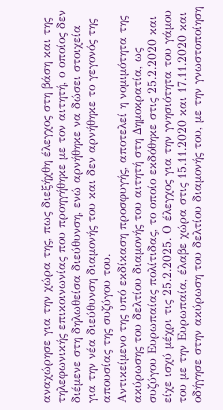αναχώρησε για την χώρα της, πως διεξήχθη έλεγχος στη βάση και της τηλεφωνικής επικοινωνίας που προηγήθηκε με τον αιτητή, ο οποίος δεν διέμενε στη δηλωθείσα διεύθυνση, ενώ αρνήθηκε να δώσει στοιχεία για την νέα διεύθυνση διαμονής του και δεν αρνήθηκε το γεγονός της απουσίας της συζύγου του.
Αντικείμενο της υπό εκδίκαση προσφυγής, αποτελεί η νομιμότητα της ακύρωσης του δελτίου διαμονής του αιτητή στη Δημοκρατία, ως συζύγου Ευρωπαίας πολίτιδας, το οποίο εκδόθηκε στις 25.2.2020 και είχε ισχύ μέχρι τις 25.2.2025. Ο έλεγχος για την γνησιότητα του γάμου του με την Ευρωπαία, έλαβε χώρα στις 15.11.2020 και 17.11.2020 και οδήγησε στην ακύρωση του δελτίου διαμονής του, με την γνωστοποίηση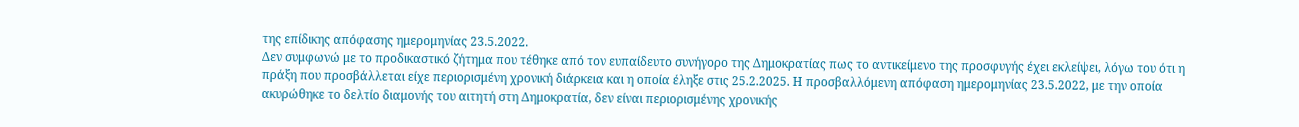της επίδικης απόφασης ημερομηνίας 23.5.2022.
Δεν συμφωνώ με το προδικαστικό ζήτημα που τέθηκε από τον ευπαίδευτο συνήγορο της Δημοκρατίας πως το αντικείμενο της προσφυγής έχει εκλείψει, λόγω του ότι η πράξη που προσβάλλεται είχε περιορισμένη χρονική διάρκεια και η οποία έληξε στις 25.2.2025. Η προσβαλλόμενη απόφαση ημερομηνίας 23.5.2022, με την οποία ακυρώθηκε το δελτίο διαμονής του αιτητή στη Δημοκρατία, δεν είναι περιορισμένης χρονικής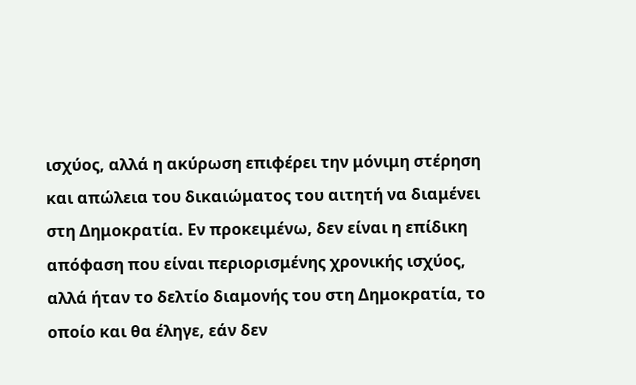ισχύος, αλλά η ακύρωση επιφέρει την μόνιμη στέρηση και απώλεια του δικαιώματος του αιτητή να διαμένει στη Δημοκρατία. Εν προκειμένω, δεν είναι η επίδικη απόφαση που είναι περιορισμένης χρονικής ισχύος, αλλά ήταν το δελτίο διαμονής του στη Δημοκρατία, το οποίο και θα έληγε, εάν δεν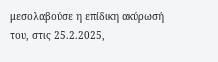μεσολαβούσε η επίδικη ακύρωσή του, στις 25.2.2025,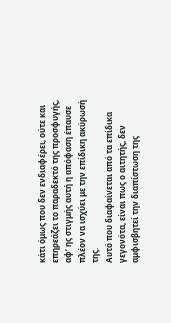κάτι όμως που δεν ενδιαφέρει, ούτε και επηρεάζει το παραδεκτό της προσφυγής, αφ’ ης στιγμής αυτή η απόφαση έπαυσε πλέον να ισχύει με την επίδικη ακύρωσή της.
Αυτό που διαφαίνεται από τα επίδικα γεγονότα, είναι πως ο αιτητής, δεν αμφισβητεί την διαπίστωση της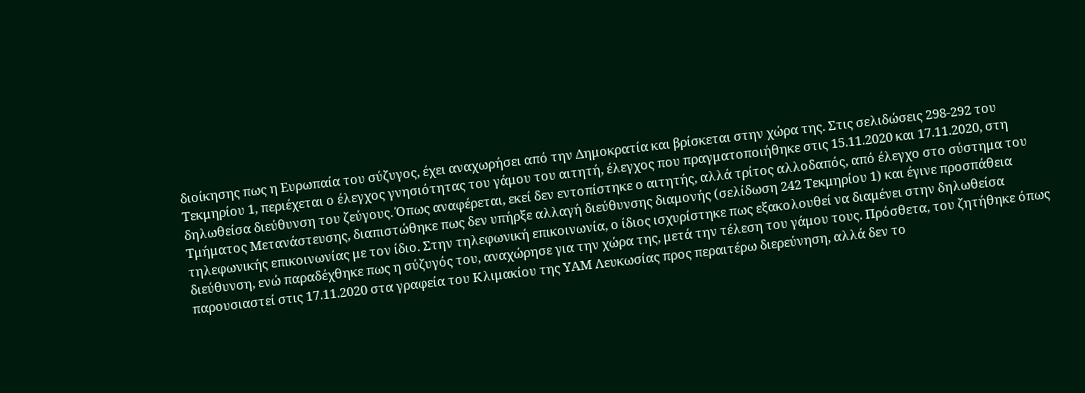διοίκησης πως η Ευρωπαία του σύζυγος, έχει αναχωρήσει από την Δημοκρατία και βρίσκεται στην χώρα της. Στις σελιδώσεις 298-292 του Τεκμηρίου 1, περιέχεται ο έλεγχος γνησιότητας του γάμου του αιτητή, έλεγχος που πραγματοποιήθηκε στις 15.11.2020 και 17.11.2020, στη δηλωθείσα διεύθυνση του ζεύγους. Όπως αναφέρεται, εκεί δεν εντοπίστηκε ο αιτητής, αλλά τρίτος αλλοδαπός, από έλεγχο στο σύστημα του Τμήματος Μετανάστευσης, διαπιστώθηκε πως δεν υπήρξε αλλαγή διεύθυνσης διαμονής (σελίδωση 242 Τεκμηρίου 1) και έγινε προσπάθεια τηλεφωνικής επικοινωνίας με τον ίδιο. Στην τηλεφωνική επικοινωνία, ο ίδιος ισχυρίστηκε πως εξακολουθεί να διαμένει στην δηλωθείσα διεύθυνση, ενώ παραδέχθηκε πως η σύζυγός του, αναχώρησε για την χώρα της, μετά την τέλεση του γάμου τους. Πρόσθετα, του ζητήθηκε όπως παρουσιαστεί στις 17.11.2020 στα γραφεία του Κλιμακίου της ΥΑΜ Λευκωσίας προς περαιτέρω διερεύνηση, αλλά δεν το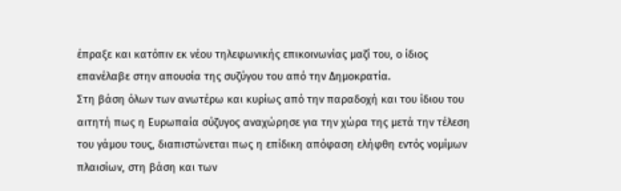έπραξε και κατόπιν εκ νέου τηλεφωνικής επικοινωνίας μαζί του, ο ίδιος επανέλαβε στην απουσία της συζύγου του από την Δημοκρατία.
Στη βάση όλων των ανωτέρω και κυρίως από την παραδοχή και του ίδιου του αιτητή πως η Ευρωπαία σύζυγος αναχώρησε για την χώρα της μετά την τέλεση του γάμου τους, διαπιστώνεται πως η επίδικη απόφαση ελήφθη εντός νομίμων πλαισίων, στη βάση και των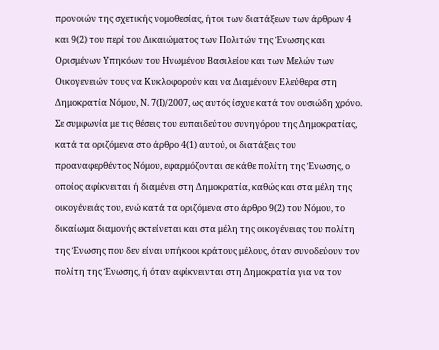προνοιών της σχετικής νομοθεσίας, ήτοι των διατάξεων των άρθρων 4 και 9(2) του περί του Δικαιώματος των Πολιτών της Ένωσης και Ορισμένων Υπηκόων του Ηνωμένου Βασιλείου και των Μελών των Οικογενειών τους να Κυκλοφορούν και να Διαμένουν Ελεύθερα στη Δημοκρατία Νόμου, Ν. 7(Ι)/2007, ως αυτός ίσχυε κατά τον ουσιώδη χρόνο.
Σε συμφωνία με τις θέσεις του ευπαιδεύτου συνηγόρου της Δημοκρατίας, κατά τα οριζόμενα στο άρθρο 4(1) αυτού, οι διατάξεις του προαναφερθέντος Νόμου, εφαρμόζονται σε κάθε πολίτη της Ένωσης, ο οποίος αφίκνειται ή διαμένει στη Δημοκρατία, καθώς και στα μέλη της οικογένειάς του, ενώ κατά τα οριζόμενα στο άρθρο 9(2) του Νόμου, το δικαίωμα διαμονής εκτείνεται και στα μέλη της οικογένειας του πολίτη της Ένωσης που δεν είναι υπήκοοι κράτους μέλους, όταν συνοδεύουν τον πολίτη της Ένωσης, ή όταν αφίκνεινται στη Δημοκρατία για να τον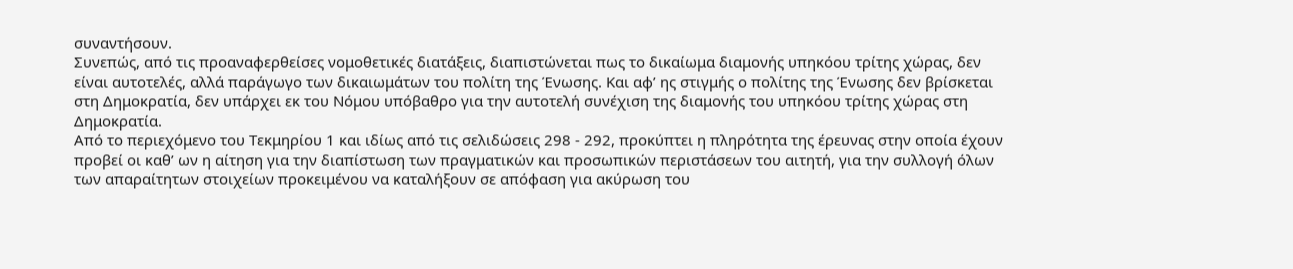συναντήσουν.
Συνεπώς, από τις προαναφερθείσες νομοθετικές διατάξεις, διαπιστώνεται πως το δικαίωμα διαμονής υπηκόου τρίτης χώρας, δεν είναι αυτοτελές, αλλά παράγωγο των δικαιωμάτων του πολίτη της Ένωσης. Και αφ’ ης στιγμής ο πολίτης της Ένωσης δεν βρίσκεται στη Δημοκρατία, δεν υπάρχει εκ του Νόμου υπόβαθρο για την αυτοτελή συνέχιση της διαμονής του υπηκόου τρίτης χώρας στη Δημοκρατία.
Από το περιεχόμενο του Τεκμηρίου 1 και ιδίως από τις σελιδώσεις 298 - 292, προκύπτει η πληρότητα της έρευνας στην οποία έχουν προβεί οι καθ’ ων η αίτηση για την διαπίστωση των πραγματικών και προσωπικών περιστάσεων του αιτητή, για την συλλογή όλων των απαραίτητων στοιχείων προκειμένου να καταλήξουν σε απόφαση για ακύρωση του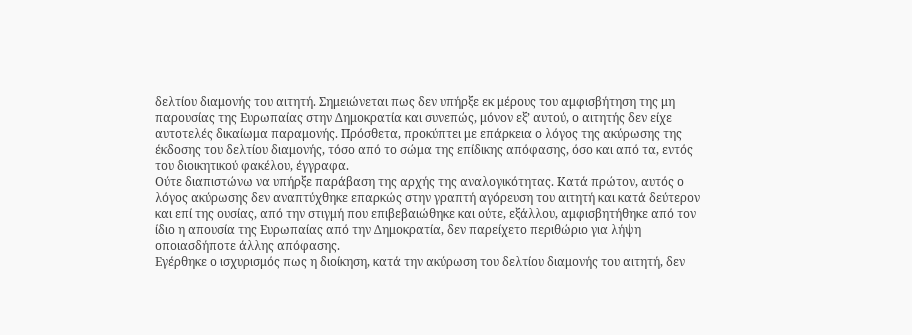δελτίου διαμονής του αιτητή. Σημειώνεται πως δεν υπήρξε εκ μέρους του αμφισβήτηση της μη παρουσίας της Ευρωπαίας στην Δημοκρατία και συνεπώς, μόνον εξ’ αυτού, ο αιτητής δεν είχε αυτοτελές δικαίωμα παραμονής. Πρόσθετα, προκύπτει με επάρκεια ο λόγος της ακύρωσης της έκδοσης του δελτίου διαμονής, τόσο από το σώμα της επίδικης απόφασης, όσο και από τα, εντός του διοικητικού φακέλου, έγγραφα.
Ούτε διαπιστώνω να υπήρξε παράβαση της αρχής της αναλογικότητας. Κατά πρώτον, αυτός ο λόγος ακύρωσης δεν αναπτύχθηκε επαρκώς στην γραπτή αγόρευση του αιτητή και κατά δεύτερον και επί της ουσίας, από την στιγμή που επιβεβαιώθηκε και ούτε, εξάλλου, αμφισβητήθηκε από τον ίδιο η απουσία της Ευρωπαίας από την Δημοκρατία, δεν παρείχετο περιθώριο για λήψη οποιασδήποτε άλλης απόφασης.
Εγέρθηκε ο ισχυρισμός πως η διοίκηση, κατά την ακύρωση του δελτίου διαμονής του αιτητή, δεν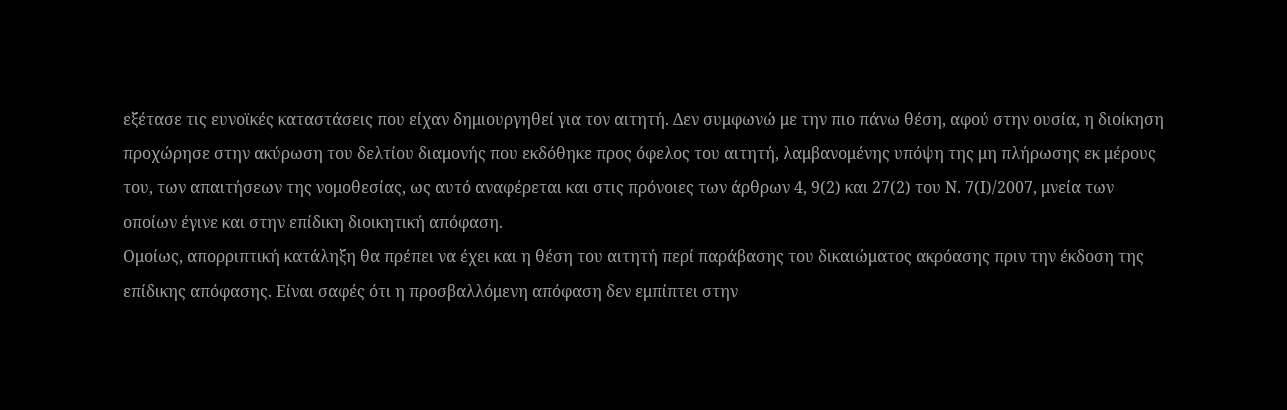εξέτασε τις ευνοϊκές καταστάσεις που είχαν δημιουργηθεί για τον αιτητή. Δεν συμφωνώ με την πιο πάνω θέση, αφού στην ουσία, η διοίκηση προχώρησε στην ακύρωση του δελτίου διαμονής που εκδόθηκε προς όφελος του αιτητή, λαμβανομένης υπόψη της μη πλήρωσης εκ μέρους του, των απαιτήσεων της νομοθεσίας, ως αυτό αναφέρεται και στις πρόνοιες των άρθρων 4, 9(2) και 27(2) του Ν. 7(Ι)/2007, μνεία των οποίων έγινε και στην επίδικη διοικητική απόφαση.
Ομοίως, απορριπτική κατάληξη θα πρέπει να έχει και η θέση του αιτητή περί παράβασης του δικαιώματος ακρόασης πριν την έκδοση της επίδικης απόφασης. Είναι σαφές ότι η προσβαλλόμενη απόφαση δεν εμπίπτει στην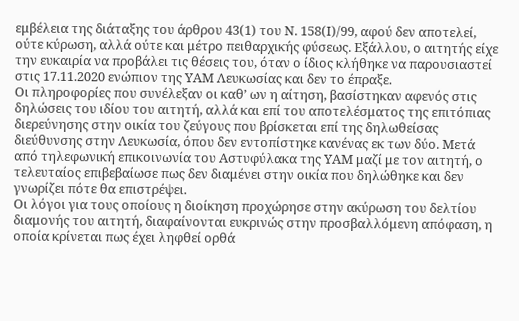εμβέλεια της διάταξης του άρθρου 43(1) του Ν. 158(Ι)/99, αφού δεν αποτελεί, ούτε κύρωση, αλλά ούτε και μέτρο πειθαρχικής φύσεως. Εξάλλου, ο αιτητής είχε την ευκαιρία να προβάλει τις θέσεις του, όταν ο ίδιος κλήθηκε να παρουσιαστεί στις 17.11.2020 ενώπιον της ΥΑΜ Λευκωσίας και δεν το έπραξε.
Οι πληροφορίες που συνέλεξαν οι καθ’ ων η αίτηση, βασίστηκαν αφενός στις δηλώσεις του ιδίου του αιτητή, αλλά και επί του αποτελέσματος της επιτόπιας διερεύνησης στην οικία του ζεύγους που βρίσκεται επί της δηλωθείσας διεύθυνσης στην Λευκωσία, όπου δεν εντοπίστηκε κανένας εκ των δύο. Μετά από τηλεφωνική επικοινωνία του Αστυφύλακα της ΥΑΜ μαζί με τον αιτητή, ο τελευταίος επιβεβαίωσε πως δεν διαμένει στην οικία που δηλώθηκε και δεν γνωρίζει πότε θα επιστρέψει.
Οι λόγοι για τους οποίους η διοίκηση προχώρησε στην ακύρωση του δελτίου διαμονής του αιτητή, διαφαίνονται ευκρινώς στην προσβαλλόμενη απόφαση, η οποία κρίνεται πως έχει ληφθεί ορθά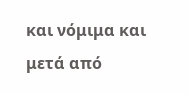και νόμιμα και μετά από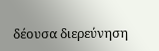δέουσα διερεύνηση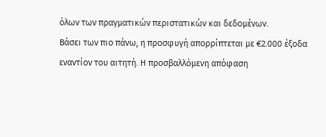όλων των πραγματικών περιστατικών και δεδομένων.
Βάσει των πιο πάνω, η προσφυγή απορρίπτεται με €2.000 έξοδα εναντίον του αιτητή. Η προσβαλλόμενη απόφαση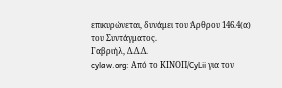επικυρώνεται, δυνάμει του Άρθρου 146.4(α) του Συντάγματος.
Γαβριήλ, Δ.Δ.Δ.
cylaw.org: Από το ΚΙΝOΠ/CyLii για τον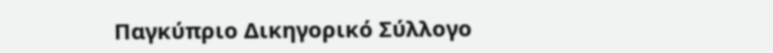Παγκύπριο Δικηγορικό Σύλλογο